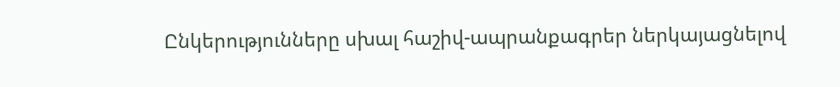Ընկերությունները սխալ հաշիվ-ապրանքագրեր ներկայացնելով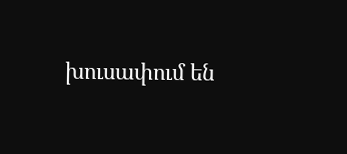խուսափում են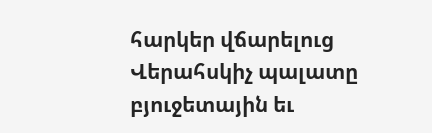հարկեր վճարելուց
Վերահսկիչ պալատը բյուջետային եւ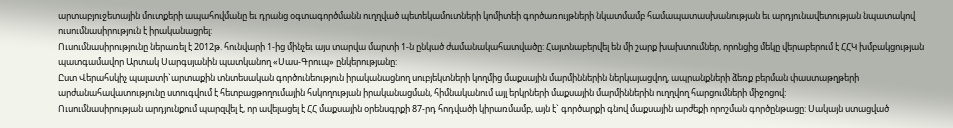արտաբյուջետային մուտքերի ապահովմանը եւ դրանց օգտագործմանն ուղղված պետեկամուտների կոմիտեի գործառույթների նկատմամբ համապատասխանության եւ արդյունավետության նպատակով ուսումնասիրություն է իրականացրել:
Ուսումնասիրությունը ներառել է 2012թ. հունվարի 1-ից մինչեւ այս տարվա մարտի 1-ն ընկած ժամանակահատվածը: Հայտնաբերվել են մի շարք խախտումներ, որոնցից մեկը վերաբերում է ՀՀԿ խմբակցության պատգամավոր Արտակ Սարգսյանին պատկանող «Սաս-Գրուպ» ընկերությանը:
Ըստ Վերահսկիչ պալատի`արտաքին տնտեսական գործունեություն իրականացնող սուբյեկտների կողմից մաքսային մարմիններին ներկայացվող, ապրանքների ձեռք բերման փաստաթղթերի արժանահավատությունը ստուգվում է հետբացթողումային հսկողության իրականացման, հիմնականում այլ երկրների մաքսային մարմիններին ուղղվող հարցումների միջոցով:
Ուսումնասիրության արդյունքում պարզվել է, որ ավելացել է ՀՀ մաքսային օրենսգրքի 87-րդ հոդվածի կիրառմամբ, այն է` գործարքի գնով մաքսային արժեքի որոշման գործընթացը: Սակայն ստացված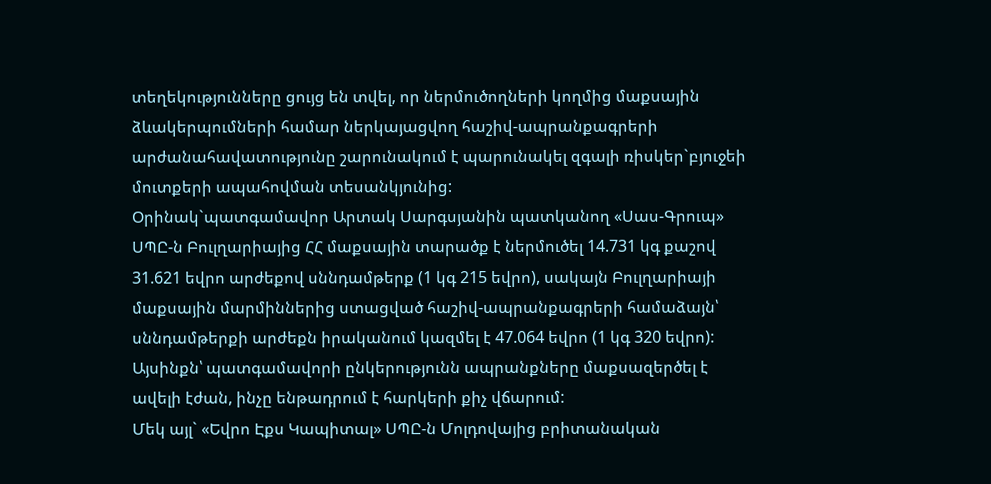տեղեկությունները ցույց են տվել, որ ներմուծողների կողմից մաքսային ձևակերպումների համար ներկայացվող հաշիվ-ապրանքագրերի արժանահավատությունը շարունակում է պարունակել զգալի ռիսկեր`բյուջեի մուտքերի ապահովման տեսանկյունից:
Օրինակ`պատգամավոր Արտակ Սարգսյանին պատկանող «Սաս-Գրուպ» ՍՊԸ-ն Բուլղարիայից ՀՀ մաքսային տարածք է ներմուծել 14.731 կգ քաշով 31.621 եվրո արժեքով սննդամթերք (1 կգ 215 եվրո), սակայն Բուլղարիայի մաքսային մարմիններից ստացված հաշիվ-ապրանքագրերի համաձայն՝ սննդամթերքի արժեքն իրականում կազմել է 47.064 եվրո (1 կգ 320 եվրո): Այսինքն՝ պատգամավորի ընկերությունն ապրանքները մաքսազերծել է ավելի էժան, ինչը ենթադրում է հարկերի քիչ վճարում:
Մեկ այլ` «Եվրո Էքս Կապիտալ» ՍՊԸ-ն Մոլդովայից բրիտանական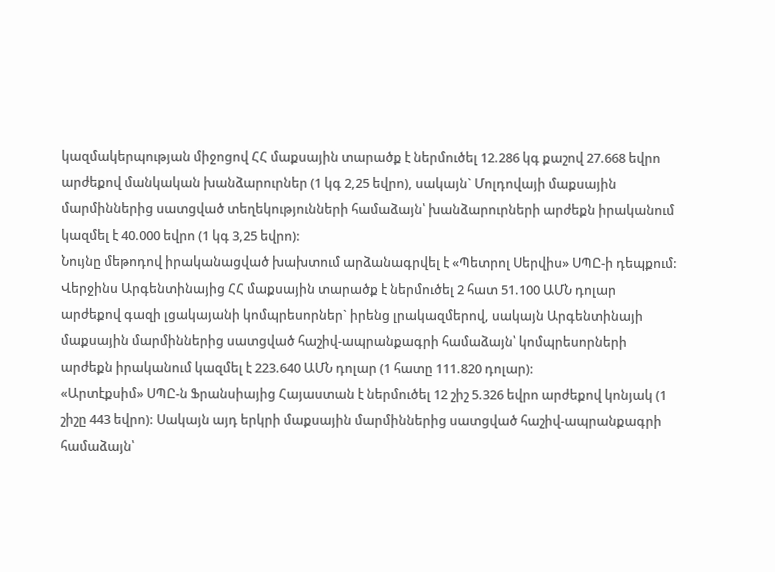կազմակերպության միջոցով ՀՀ մաքսային տարածք է ներմուծել 12.286 կգ քաշով 27.668 եվրո արժեքով մանկական խանձարուրներ (1 կգ 2,25 եվրո), սակայն` Մոլդովայի մաքսային մարմիններից սատցված տեղեկությունների համաձայն՝ խանձարուրների արժեքն իրականում կազմել է 40.000 եվրո (1 կգ 3,25 եվրո):
Նույնը մեթոդով իրականացված խախտում արձանագրվել է «Պետրոլ Սերվիս» ՍՊԸ-ի դեպքում: Վերջինս Արգենտինայից ՀՀ մաքսային տարածք է ներմուծել 2 հատ 51.100 ԱՄՆ դոլար արժեքով գազի լցակայանի կոմպրեսորներ` իրենց լրակազմերով, սակայն Արգենտինայի մաքսային մարմիններից սատցված հաշիվ-ապրանքագրի համաձայն՝ կոմպրեսորների արժեքն իրականում կազմել է 223.640 ԱՄՆ դոլար (1 հատը 111.820 դոլար):
«Արտէքսիմ» ՍՊԸ-ն Ֆրանսիայից Հայաստան է ներմուծել 12 շիշ 5.326 եվրո արժեքով կոնյակ (1 շիշը 443 եվրո): Սակայն այդ երկրի մաքսային մարմիններից սատցված հաշիվ-ապրանքագրի համաձայն՝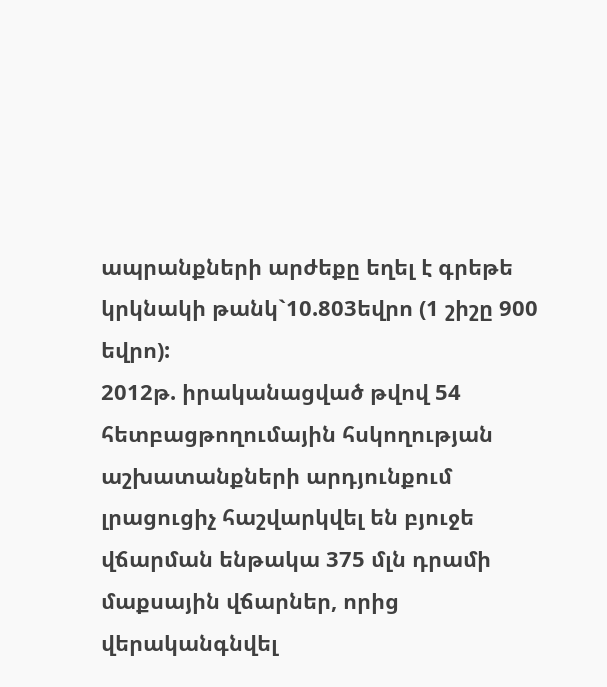ապրանքների արժեքը եղել է գրեթե կրկնակի թանկ`10.803եվրո (1 շիշը 900 եվրո):
2012թ. իրականացված թվով 54 հետբացթողումային հսկողության աշխատանքների արդյունքում լրացուցիչ հաշվարկվել են բյուջե վճարման ենթակա 375 մլն դրամի մաքսային վճարներ, որից վերականգնվել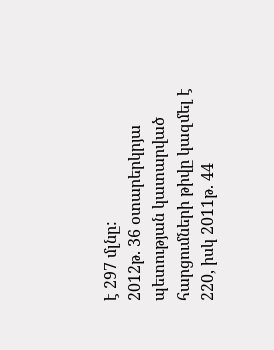է 297 մլնը:
2012թ. 36 օտարերկրյա պետության կատարված հարցումների թիվը կազմել է 220, իսկ 2011թ. 44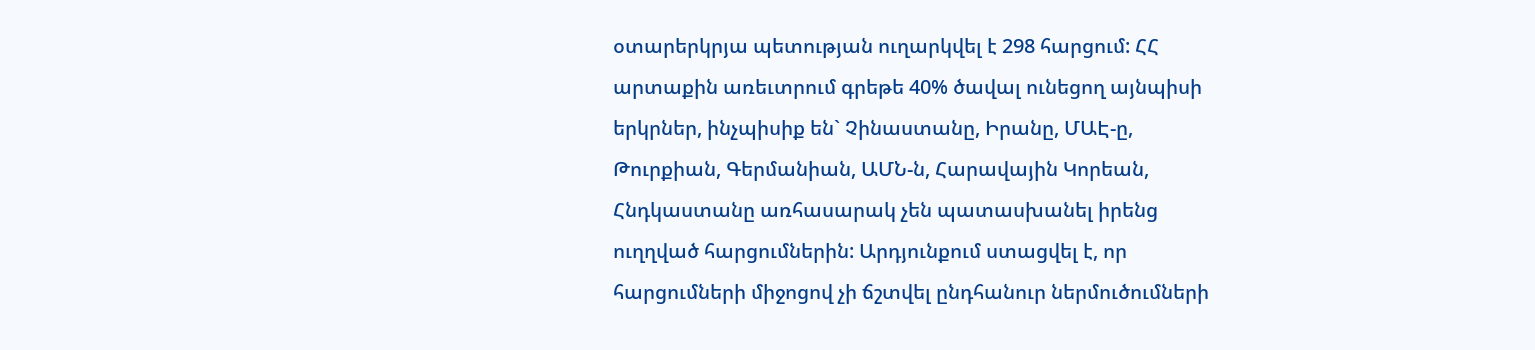օտարերկրյա պետության ուղարկվել է 298 հարցում: ՀՀ արտաքին առեւտրում գրեթե 40% ծավալ ունեցող այնպիսի երկրներ, ինչպիսիք են` Չինաստանը, Իրանը, ՄԱԷ-ը, Թուրքիան, Գերմանիան, ԱՄՆ-ն, Հարավային Կորեան, Հնդկաստանը առհասարակ չեն պատասխանել իրենց ուղղված հարցումներին: Արդյունքում ստացվել է, որ հարցումների միջոցով չի ճշտվել ընդհանուր ներմուծումների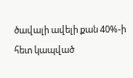ծավալի ավելի քան 40%-ի հետ կապված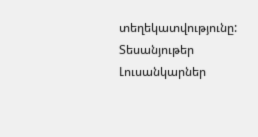տեղեկատվությունը:
Տեսանյութեր
Լուսանկարներ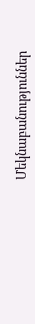Մեկնաբանություններ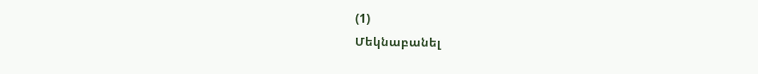(1)
Մեկնաբանել